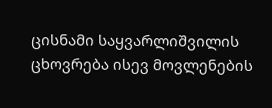ცისნამი საყვარლიშვილის ცხოვრება ისევ მოვლენების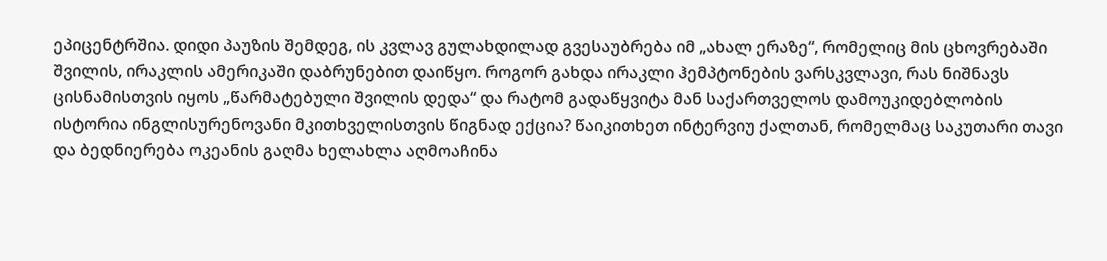ეპიცენტრშია. დიდი პაუზის შემდეგ, ის კვლავ გულახდილად გვესაუბრება იმ „ახალ ერაზე“, რომელიც მის ცხოვრებაში შვილის, ირაკლის ამერიკაში დაბრუნებით დაიწყო. როგორ გახდა ირაკლი ჰემპტონების ვარსკვლავი, რას ნიშნავს ცისნამისთვის იყოს „წარმატებული შვილის დედა“ და რატომ გადაწყვიტა მან საქართველოს დამოუკიდებლობის ისტორია ინგლისურენოვანი მკითხველისთვის წიგნად ექცია? წაიკითხეთ ინტერვიუ ქალთან, რომელმაც საკუთარი თავი და ბედნიერება ოკეანის გაღმა ხელახლა აღმოაჩინა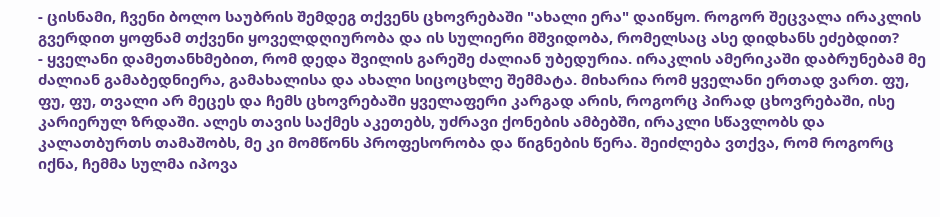- ცისნამი, ჩვენი ბოლო საუბრის შემდეგ თქვენს ცხოვრებაში "ახალი ერა" დაიწყო. როგორ შეცვალა ირაკლის გვერდით ყოფნამ თქვენი ყოველდღიურობა და ის სულიერი მშვიდობა, რომელსაც ასე დიდხანს ეძებდით?
- ყველანი დამეთანხმებით, რომ დედა შვილის გარეშე ძალიან უბედურია. ირაკლის ამერიკაში დაბრუნებამ მე ძალიან გამაბედნიერა, გამახალისა და ახალი სიცოცხლე შემმატა. მიხარია რომ ყველანი ერთად ვართ. ფუ, ფუ, ფუ, თვალი არ მეცეს და ჩემს ცხოვრებაში ყველაფერი კარგად არის, როგორც პირად ცხოვრებაში, ისე კარიერულ ზრდაში. ალეს თავის საქმეს აკეთებს, უძრავი ქონების ამბებში, ირაკლი სწავლობს და კალათბურთს თამაშობს, მე კი მომწონს პროფესორობა და წიგნების წერა. შეიძლება ვთქვა, რომ როგორც იქნა, ჩემმა სულმა იპოვა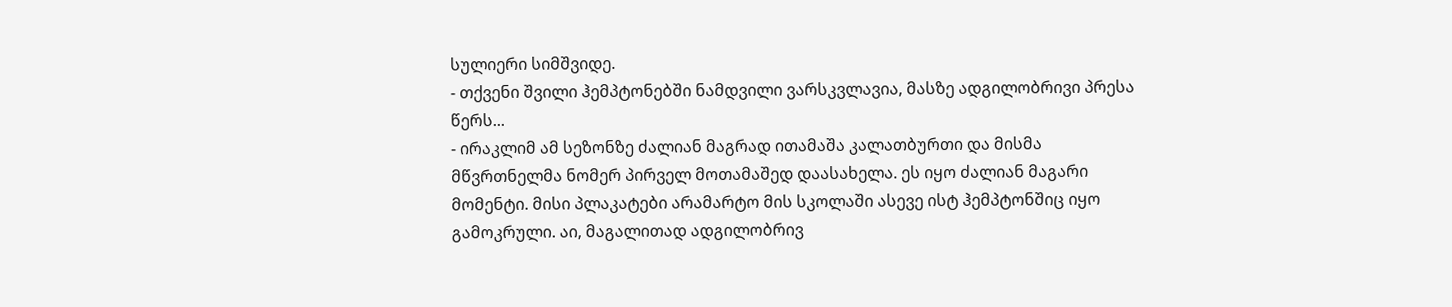სულიერი სიმშვიდე.
- თქვენი შვილი ჰემპტონებში ნამდვილი ვარსკვლავია, მასზე ადგილობრივი პრესა წერს...
- ირაკლიმ ამ სეზონზე ძალიან მაგრად ითამაშა კალათბურთი და მისმა მწვრთნელმა ნომერ პირველ მოთამაშედ დაასახელა. ეს იყო ძალიან მაგარი მომენტი. მისი პლაკატები არამარტო მის სკოლაში ასევე ისტ ჰემპტონშიც იყო გამოკრული. აი, მაგალითად ადგილობრივ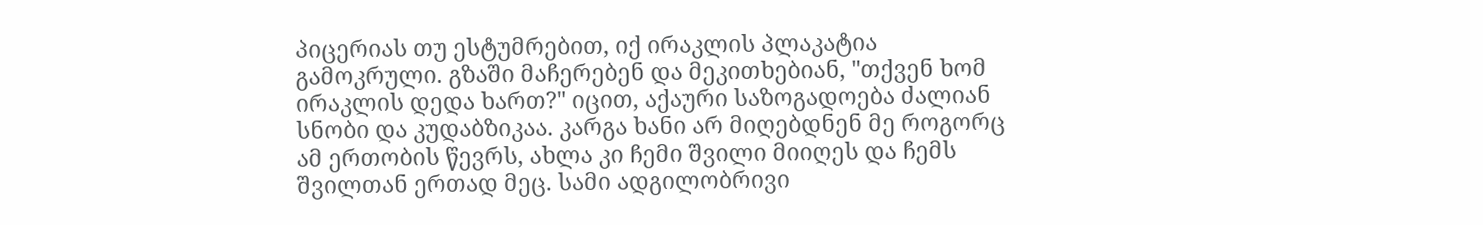პიცერიას თუ ესტუმრებით, იქ ირაკლის პლაკატია გამოკრული. გზაში მაჩერებენ და მეკითხებიან, "თქვენ ხომ ირაკლის დედა ხართ?" იცით, აქაური საზოგადოება ძალიან სნობი და კუდაბზიკაა. კარგა ხანი არ მიღებდნენ მე როგორც ამ ერთობის წევრს, ახლა კი ჩემი შვილი მიიღეს და ჩემს შვილთან ერთად მეც. სამი ადგილობრივი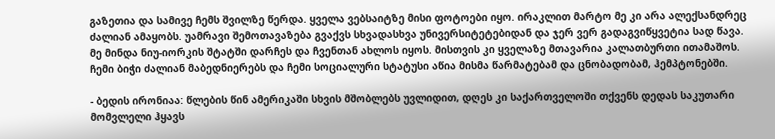გაზეთია და სამივე ჩემს შვილზე წერდა. ყველა ვებსაიტზე მისი ფოტოები იყო. ირაკლით მარტო მე კი არა ალექსანდრეც ძალიან ამაყობს. უამრავი შემოთავაზება გვაქვს სხვადასხვა უნივერსიტეტებიდან და ჯერ ვერ გადაგვიწყვეტია სად წავა. მე მინდა ნიუ-იორკის შტატში დარჩეს და ჩვენთან ახლოს იყოს. მისთვის კი ყველაზე მთავარია კალათბურთი ითამაშოს. ჩემი ბიჭი ძალიან მაბედნიერებს და ჩემი სოციალური სტატუსი აწია მისმა წარმატებამ და ცნობადობამ, ჰემპტონებში.

- ბედის ირონიაა: წლების წინ ამერიკაში სხვის მშობლებს უვლიდით, დღეს კი საქართველოში თქვენს დედას საკუთარი მომვლელი ჰყავს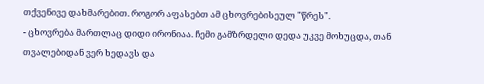თქვენივე დახმარებით. როგორ აფასებთ ამ ცხოვრებისეულ "წრეს".
- ცხოვრება მართლაც დიდი ირონიაა. ჩემი გამზრდელი დედა უკვე მოხუცდა, თან თვალებიდან ვერ ხედავს და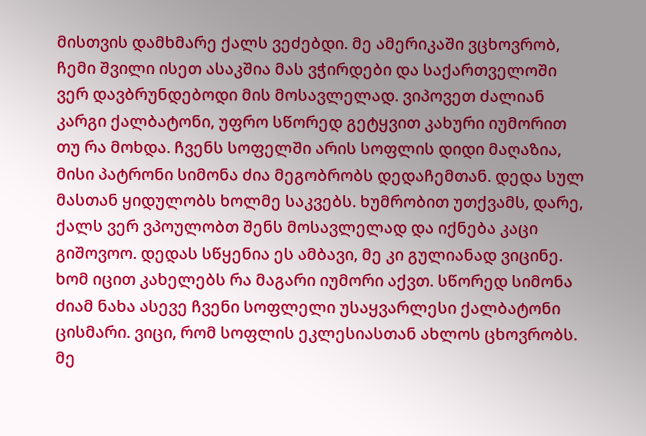მისთვის დამხმარე ქალს ვეძებდი. მე ამერიკაში ვცხოვრობ, ჩემი შვილი ისეთ ასაკშია მას ვჭირდები და საქართველოში ვერ დავბრუნდებოდი მის მოსავლელად. ვიპოვეთ ძალიან კარგი ქალბატონი, უფრო სწორედ გეტყვით კახური იუმორით თუ რა მოხდა. ჩვენს სოფელში არის სოფლის დიდი მაღაზია, მისი პატრონი სიმონა ძია მეგობრობს დედაჩემთან. დედა სულ მასთან ყიდულობს ხოლმე საკვებს. ხუმრობით უთქვამს, დარე, ქალს ვერ ვპოულობთ შენს მოსავლელად და იქნება კაცი გიშოვოო. დედას სწყენია ეს ამბავი, მე კი გულიანად ვიცინე. ხომ იცით კახელებს რა მაგარი იუმორი აქვთ. სწორედ სიმონა ძიამ ნახა ასევე ჩვენი სოფლელი უსაყვარლესი ქალბატონი ცისმარი. ვიცი, რომ სოფლის ეკლესიასთან ახლოს ცხოვრობს. მე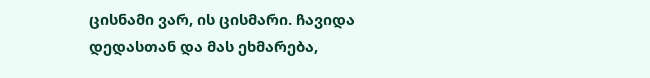ცისნამი ვარ, ის ცისმარი. ჩავიდა დედასთან და მას ეხმარება,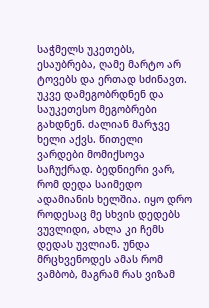საჭმელს უკეთებს, ესაუბრება, ღამე მარტო არ ტოვებს და ერთად სძინავთ. უკვე დამეგობრდნენ და საუკეთესო მეგობრები გახდნენ. ძალიან მარჯვე ხელი აქვს. წითელი ვარდები მომიქსოვა საჩუქრად. ბედნიერი ვარ, რომ დედა საიმედო ადამიანის ხელშია. იყო დრო როდესაც მე სხვის დედებს ვუვლიდი, ახლა კი ჩემს დედას უვლიან. უნდა მრცხვენოდეს ამას რომ ვამბობ, მაგრამ რას ვიზამ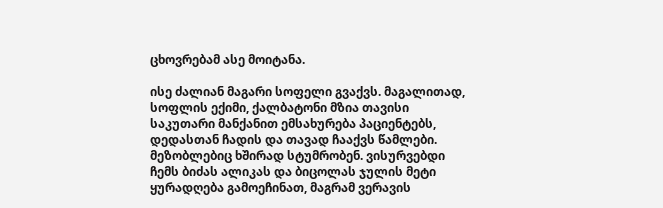ცხოვრებამ ასე მოიტანა.

ისე ძალიან მაგარი სოფელი გვაქვს. მაგალითად, სოფლის ექიმი, ქალბატონი მზია თავისი საკუთარი მანქანით ემსახურება პაციენტებს, დედასთან ჩადის და თავად ჩააქვს წამლები. მეზობლებიც ხშირად სტუმრობენ. ვისურვებდი ჩემს ბიძას ალიკას და ბიცოლას ჯულის მეტი ყურადღება გამოეჩინათ, მაგრამ ვერავის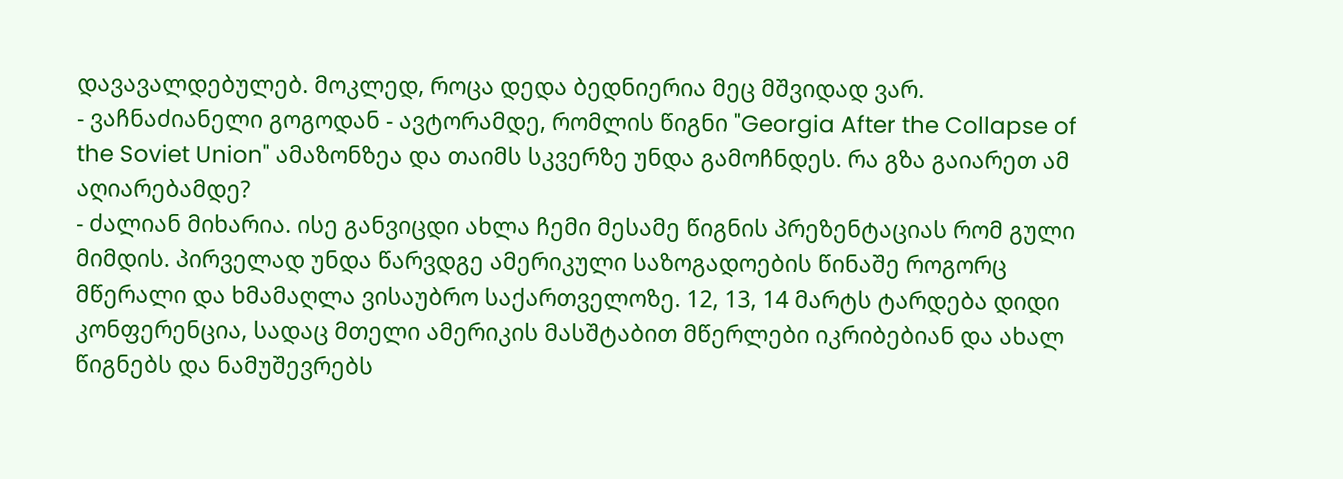დავავალდებულებ. მოკლედ, როცა დედა ბედნიერია მეც მშვიდად ვარ.
- ვაჩნაძიანელი გოგოდან - ავტორამდე, რომლის წიგნი "Georgia After the Collapse of the Soviet Union" ამაზონზეა და თაიმს სკვერზე უნდა გამოჩნდეს. რა გზა გაიარეთ ამ აღიარებამდე?
- ძალიან მიხარია. ისე განვიცდი ახლა ჩემი მესამე წიგნის პრეზენტაციას რომ გული მიმდის. პირველად უნდა წარვდგე ამერიკული საზოგადოების წინაშე როგორც მწერალი და ხმამაღლა ვისაუბრო საქართველოზე. 12, 13, 14 მარტს ტარდება დიდი კონფერენცია, სადაც მთელი ამერიკის მასშტაბით მწერლები იკრიბებიან და ახალ წიგნებს და ნამუშევრებს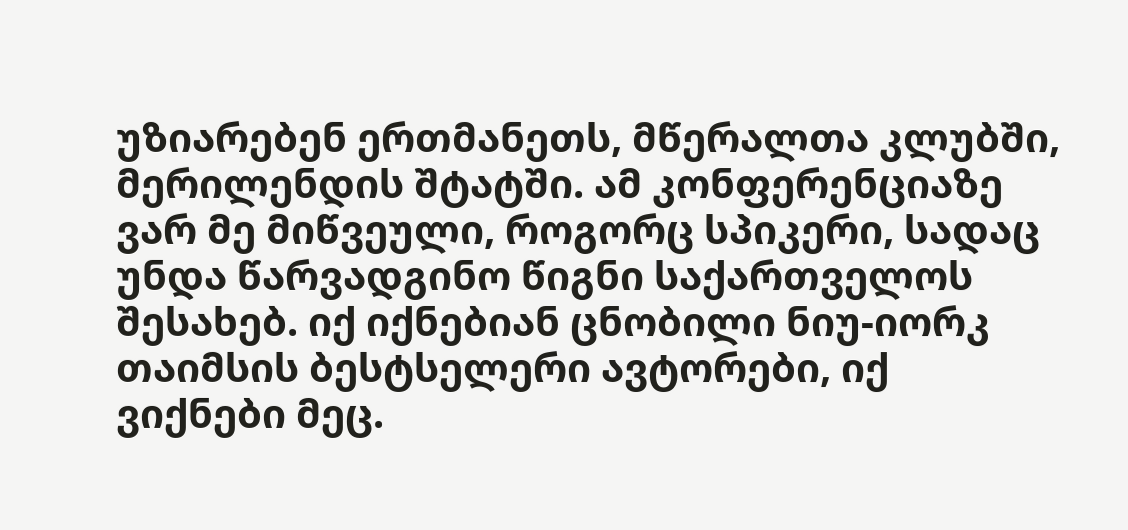უზიარებენ ერთმანეთს, მწერალთა კლუბში, მერილენდის შტატში. ამ კონფერენციაზე ვარ მე მიწვეული, როგორც სპიკერი, სადაც უნდა წარვადგინო წიგნი საქართველოს შესახებ. იქ იქნებიან ცნობილი ნიუ-იორკ თაიმსის ბესტსელერი ავტორები, იქ ვიქნები მეც.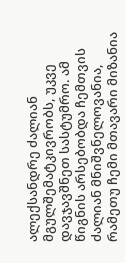ალექსანდრე ძალიან მგულშემატკივრობს, უკვე დავჯავშნეთ სასტუმრო. ამ წიგნის არსებობდა ჩემთვის ძალიან მნიშვნელოვანია, რამეთუ ჩემი მთავარი მიზანია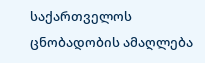საქართველოს ცნობადობის ამაღლება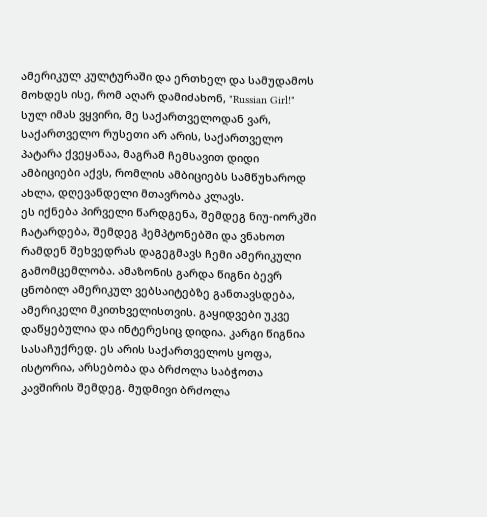ამერიკულ კულტურაში და ერთხელ და სამუდამოს მოხდეს ისე, რომ აღარ დამიძახონ, "Russian Girl!" სულ იმას ვყვირი, მე საქართველოდან ვარ, საქართველო რუსეთი არ არის, საქართველო პატარა ქვეყანაა, მაგრამ ჩემსავით დიდი ამბიციები აქვს, რომლის ამბიციებს სამწუხაროდ ახლა, დღევანდელი მთავრობა კლავს.
ეს იქნება პირველი წარდგენა, შემდეგ ნიუ-იორკში ჩატარდება, შემდეგ ჰემპტონებში და ვნახოთ რამდენ შეხვედრას დაგეგმავს ჩემი ამერიკული გამომცემლობა. ამაზონის გარდა წიგნი ბევრ ცნობილ ამერიკულ ვებსაიტებზე განთავსდება, ამერიკელი მკითხველისთვის. გაყიდვები უკვე დაწყებულია და ინტერესიც დიდია. კარგი წიგნია სასაჩუქრედ. ეს არის საქართველოს ყოფა, ისტორია, არსებობა და ბრძოლა საბჭოთა კავშირის შემდეგ. მუდმივი ბრძოლა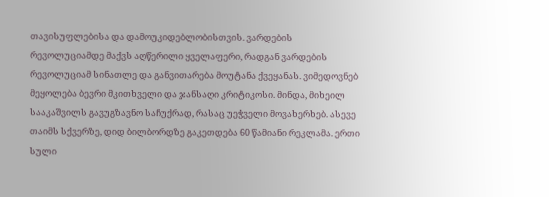თავისუფლებისა და დამოუკიდებლობისთვის. ვარდების რევოლუციამდე მაქვს აღწერილი ყველაფერი, რადგან ვარდების რევოლუციამ სინათლე და განვითარება მოუტანა ქვეყანას. ვიმედოვნებ მეყოლება ბევრი მკითხველი და ჯანსაღი კრიტიკოსი. მინდა, მიხეილ სააკაშვილს გავუგზავნო საჩუქრად, რასაც უეჭველი მოვახერხებ. ასევე თაიმს სქვერზე, დიდ ბილბორდზე გაკეთდება 60 წამიანი რეკლამა. ერთი სული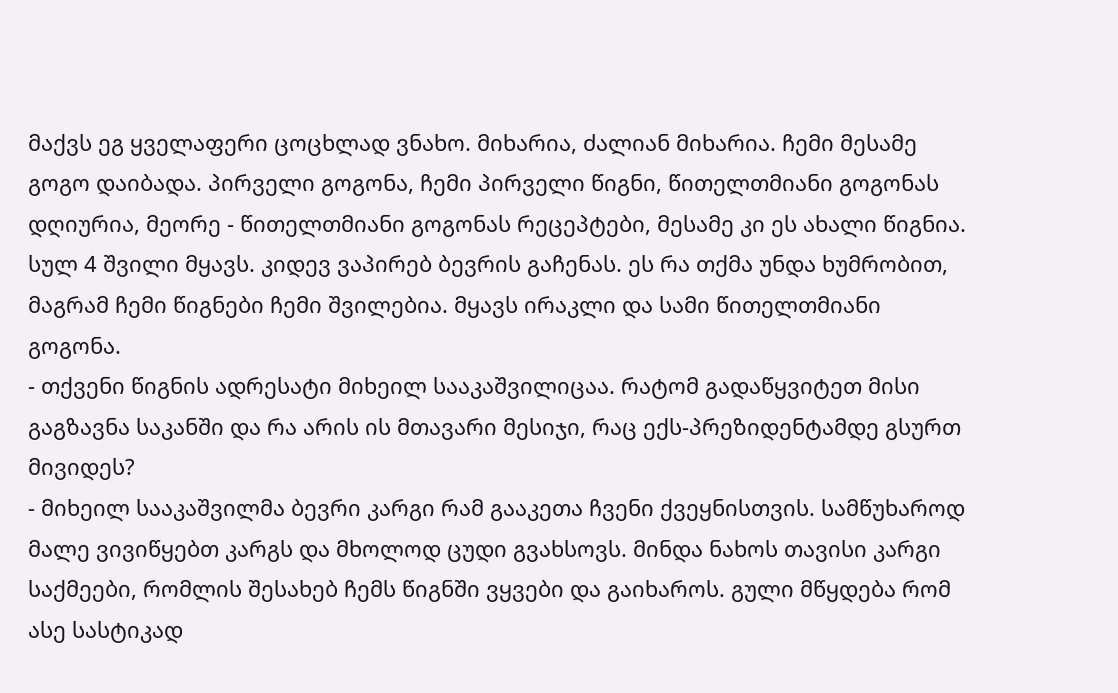მაქვს ეგ ყველაფერი ცოცხლად ვნახო. მიხარია, ძალიან მიხარია. ჩემი მესამე გოგო დაიბადა. პირველი გოგონა, ჩემი პირველი წიგნი, წითელთმიანი გოგონას დღიურია, მეორე - წითელთმიანი გოგონას რეცეპტები, მესამე კი ეს ახალი წიგნია. სულ 4 შვილი მყავს. კიდევ ვაპირებ ბევრის გაჩენას. ეს რა თქმა უნდა ხუმრობით, მაგრამ ჩემი წიგნები ჩემი შვილებია. მყავს ირაკლი და სამი წითელთმიანი გოგონა.
- თქვენი წიგნის ადრესატი მიხეილ სააკაშვილიცაა. რატომ გადაწყვიტეთ მისი გაგზავნა საკანში და რა არის ის მთავარი მესიჯი, რაც ექს-პრეზიდენტამდე გსურთ მივიდეს?
- მიხეილ სააკაშვილმა ბევრი კარგი რამ გააკეთა ჩვენი ქვეყნისთვის. სამწუხაროდ მალე ვივიწყებთ კარგს და მხოლოდ ცუდი გვახსოვს. მინდა ნახოს თავისი კარგი საქმეები, რომლის შესახებ ჩემს წიგნში ვყვები და გაიხაროს. გული მწყდება რომ ასე სასტიკად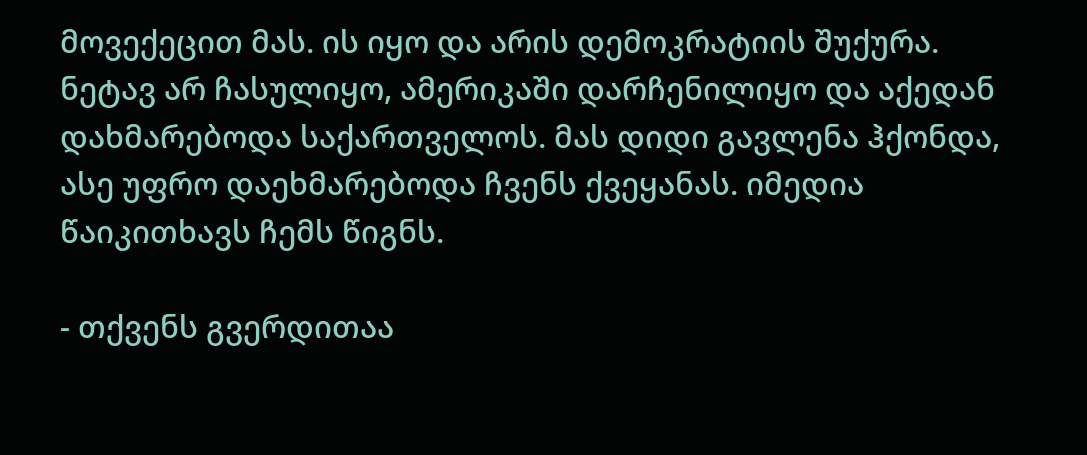მოვექეცით მას. ის იყო და არის დემოკრატიის შუქურა. ნეტავ არ ჩასულიყო, ამერიკაში დარჩენილიყო და აქედან დახმარებოდა საქართველოს. მას დიდი გავლენა ჰქონდა, ასე უფრო დაეხმარებოდა ჩვენს ქვეყანას. იმედია წაიკითხავს ჩემს წიგნს.

- თქვენს გვერდითაა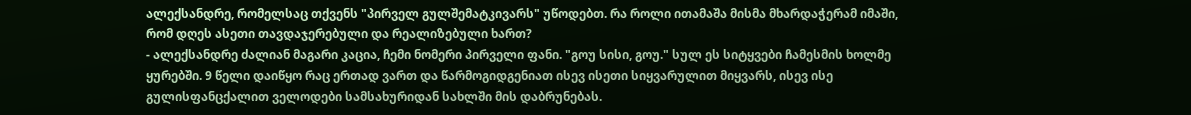ალექსანდრე, რომელსაც თქვენს "პირველ გულშემატკივარს" უწოდებთ. რა როლი ითამაშა მისმა მხარდაჭერამ იმაში, რომ დღეს ასეთი თავდაჯერებული და რეალიზებული ხართ?
- ალექსანდრე ძალიან მაგარი კაცია, ჩემი ნომერი პირველი ფანი. "გოუ სისი, გოუ." სულ ეს სიტყვები ჩამესმის ხოლმე ყურებში. 9 წელი დაიწყო რაც ერთად ვართ და წარმოგიდგენიათ ისევ ისეთი სიყვარულით მიყვარს, ისევ ისე გულისფანცქალით ველოდები სამსახურიდან სახლში მის დაბრუნებას.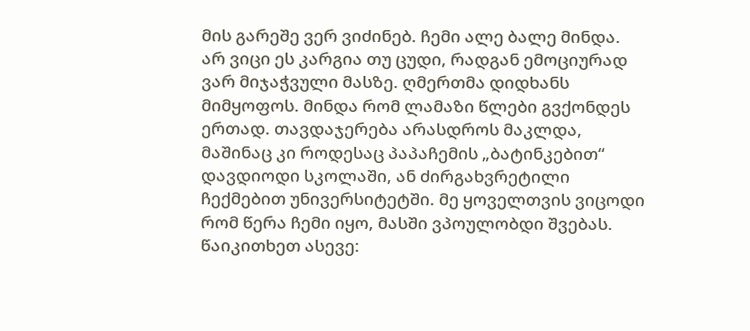მის გარეშე ვერ ვიძინებ. ჩემი ალე ბალე მინდა. არ ვიცი ეს კარგია თუ ცუდი, რადგან ემოციურად ვარ მიჯაჭვული მასზე. ღმერთმა დიდხანს მიმყოფოს. მინდა რომ ლამაზი წლები გვქონდეს ერთად. თავდაჯერება არასდროს მაკლდა, მაშინაც კი როდესაც პაპაჩემის „ბატინკებით“ დავდიოდი სკოლაში, ან ძირგახვრეტილი ჩექმებით უნივერსიტეტში. მე ყოველთვის ვიცოდი რომ წერა ჩემი იყო, მასში ვპოულობდი შვებას.
წაიკითხეთ ასევე: